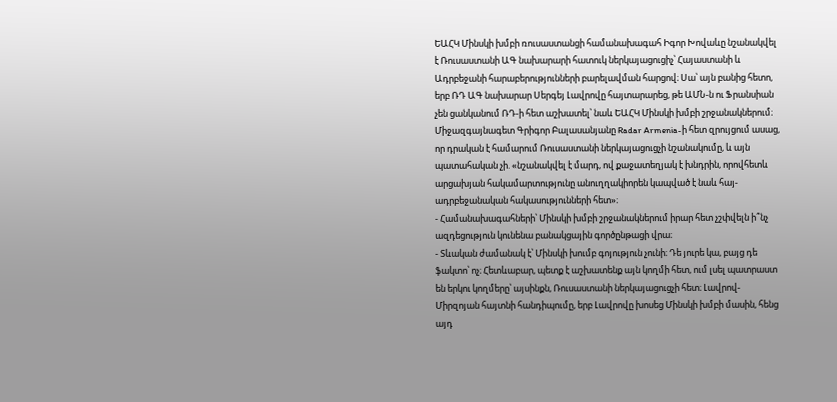ԵԱՀԿ Մինսկի խմբի ռուսաստանցի համանախագահ Իգոր Խովաևը նշանակվել է Ռուսաստանի ԱԳ նախարարի հատուկ ներկայացուցիչ՝ Հայաստանի և Ադրբեջանի հարաբերությունների բարելավման հարցով։ Սա՝ այն բանից հետո, երբ ՌԴ ԱԳ նախարար Սերգեյ Լավրովը հայտարարեց, թե ԱՄՆ-ն ու Ֆրանսիան չեն ցանկանում ՌԴ-ի հետ աշխատել՝ նաև ԵԱՀԿ Մինսկի խմբի շրջանակներում։
Միջազգայնագետ Գրիգոր Բալասանյանը Radar Armenia-ի հետ զրույցում ասաց, որ դրական է համարում Ռուսաստանի ներկայացուցչի նշանակումը, և այն պատահական չի. «նշանակվել է մարդ, ով քաջատեղյակ է խնդրին, որովհետև արցախյան հակամարտությունը անուղղակիորեն կապված է նաև հայ-ադրբեջանական հակասությունների հետ»։
- Համանախագահների՝ Մինսկի խմբի շրջանակներում իրար հետ չշփվելն ի՞նչ ազդեցություն կունենա բանակցային գործընթացի վրա։
- Տևական ժամանակ է՝ Մինսկի խումբ գոյություն չունի։ Դե յուրե կա, բայց դե ֆակտո՝ ոչ։ Հետևաբար, պետք է աշխատենք այն կողմի հետ, ում լսել պատրաստ են երկու կողմերը՝ այսինքն, Ռուսաստանի ներկայացուցչի հետ։ Լավրով-Միրզոյան հայտնի հանդիպումը, երբ Լավրովը խոսեց Մինսկի խմբի մասին, հենց այդ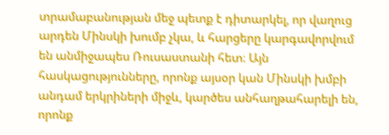տրամաբանության մեջ պետք է դիտարկել, որ վաղուց արդեն Մինսկի խումբ չկա, և հարցերը կարգավորվում են անմիջապես Ռուսաստանի հետ։ Այն հասկացությունները, որոնք այսօր կան Մինսկի խմբի անդամ երկրիների միջև, կարծես անհաղթահարելի են, որոնք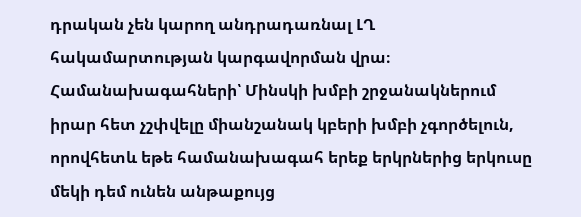դրական չեն կարող անդրադառնալ ԼՂ հակամարտության կարգավորման վրա։
Համանախագահների՝ Մինսկի խմբի շրջանակներում իրար հետ չշփվելը միանշանակ կբերի խմբի չգործելուն, որովհետև եթե համանախագահ երեք երկրներից երկուսը մեկի դեմ ունեն անթաքույց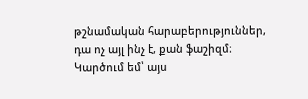թշնամական հարաբերություններ, դա ոչ այլ ինչ է, քան ֆաշիզմ։ Կարծում եմ՝ այս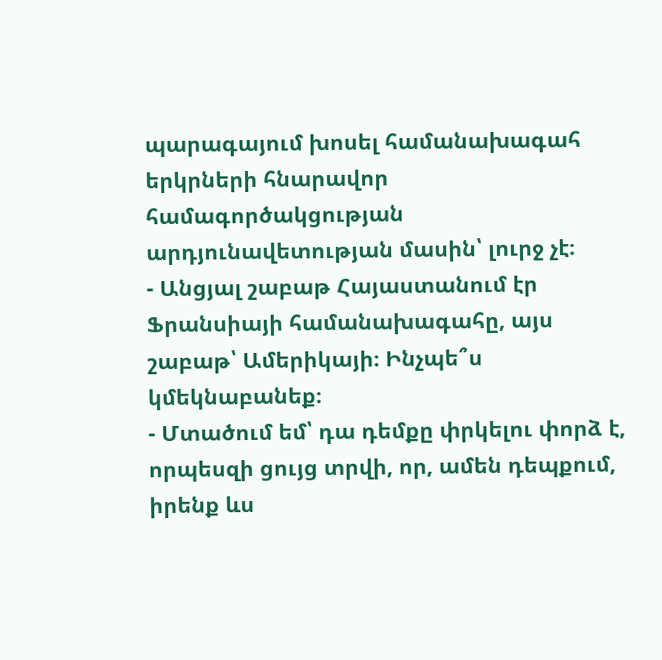պարագայում խոսել համանախագահ երկրների հնարավոր համագործակցության արդյունավետության մասին՝ լուրջ չէ։
- Անցյալ շաբաթ Հայաստանում էր Ֆրանսիայի համանախագահը, այս շաբաթ՝ Ամերիկայի։ Ինչպե՞ս կմեկնաբանեք։
- Մտածում եմ՝ դա դեմքը փրկելու փորձ է, որպեսզի ցույց տրվի, որ, ամեն դեպքում, իրենք ևս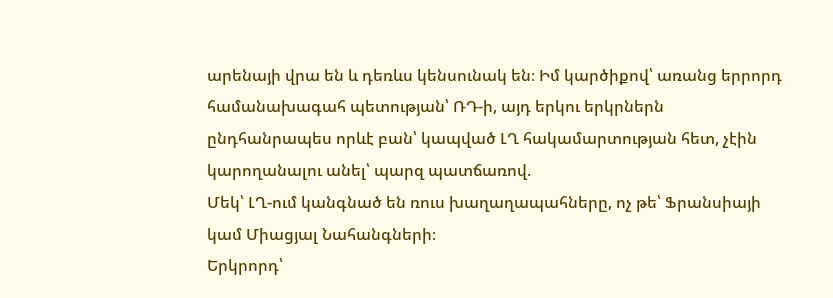արենայի վրա են և դեռևս կենսունակ են։ Իմ կարծիքով՝ առանց երրորդ համանախագահ պետության՝ ՌԴ-ի, այդ երկու երկրներն ընդհանրապես որևէ բան՝ կապված ԼՂ հակամարտության հետ, չէին կարողանալու անել՝ պարզ պատճառով.
Մեկ՝ ԼՂ-ում կանգնած են ռուս խաղաղապահները, ոչ թե՝ Ֆրանսիայի կամ Միացյալ Նահանգների։
Երկրորդ՝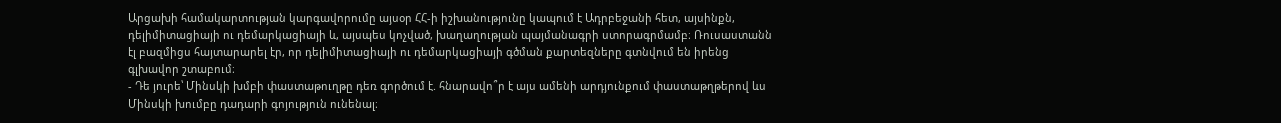Արցախի համակարտության կարգավորումը այսօր ՀՀ-ի իշխանությունը կապում է Ադրբեջանի հետ, այսինքն, դելիմիտացիայի ու դեմարկացիայի և, այսպես կոչված, խաղաղության պայմանագրի ստորագրմամբ։ Ռուսաստանն էլ բազմիցս հայտարարել էր, որ դելիմիտացիայի ու դեմարկացիայի գծման քարտեզները գտնվում են իրենց գլխավոր շտաբում։
- Դե յուրե՝ Մինսկի խմբի փաստաթուղթը դեռ գործում է. հնարավո՞ր է այս ամենի արդյունքում փաստաթղթերով ևս Մինսկի խումբը դադարի գոյություն ունենալ։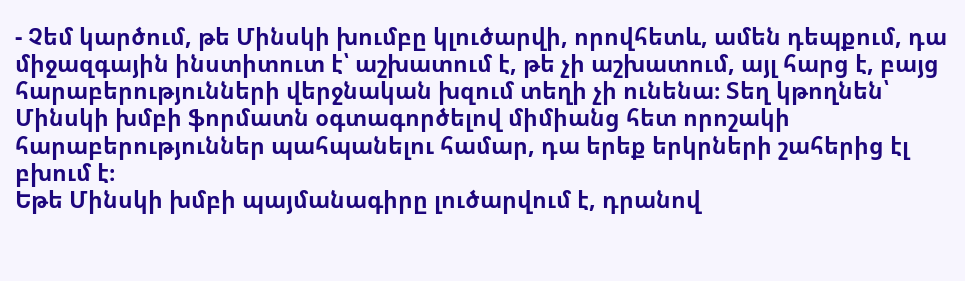- Չեմ կարծում, թե Մինսկի խումբը կլուծարվի, որովհետև, ամեն դեպքում, դա միջազգային ինստիտուտ է՝ աշխատում է, թե չի աշխատում, այլ հարց է, բայց հարաբերությունների վերջնական խզում տեղի չի ունենա։ Տեղ կթողնեն՝ Մինսկի խմբի ֆորմատն օգտագործելով միմիանց հետ որոշակի հարաբերություններ պահպանելու համար, դա երեք երկրների շահերից էլ բխում է։
Եթե Մինսկի խմբի պայմանագիրը լուծարվում է, դրանով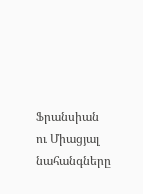Ֆրանսիան ու Միացյալ նահանգները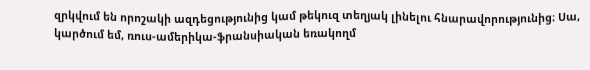զրկվում են որոշակի ազդեցությունից կամ թեկուզ տեղյակ լինելու հնարավորությունից։ Սա, կարծում եմ, ռուս-ամերիկա-ֆրանսիական եռակողմ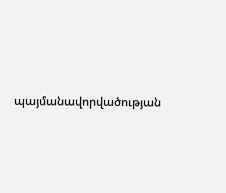պայմանավորվածության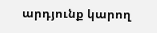արդյունք կարող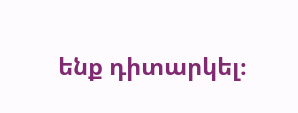ենք դիտարկել։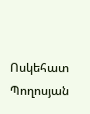Ոսկեհատ Պողոսյան